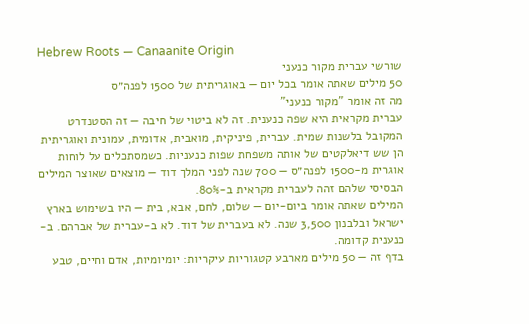Hebrew Roots — Canaanite Origin
שורשי עברית מקור כנעני
50 מילים שאתה אומר בכל יום — באוגריתית של 1500 לפנה״ס
מה זה אומר "מקור כנעני"
עברית מקראית היא שפה כנענית. זה לא ביטוי של חיבה — זה הסטנדרט המקובל בלשנות שמית. עברית, פיניקית, מואבית, אדומית, עמונית ואוגריתית הן שש דיאלקטים של אותה משפחת שפות כנעניות. כשמסתכלים על לוחות אוגרית מ-1500 לפנה״ס — 700 שנה לפני המלך דוד — מוצאים שאוצר המילים הבסיסי שלהם זהה לעברית מקראית ב-80%.
המילים שאתה אומר ביום-יום — שלום, לחם, אבא, בית — היו בשימוש בארץ ישראל ובלבנון 3,500 שנה. לא בעברית של דוד. לא ב-עברית של אברהם. ב-כנענית קדומה.
בדף זה — 50 מילים מארבע קטגוריות עיקריות: יומיומיות, אדם וחיים, טבע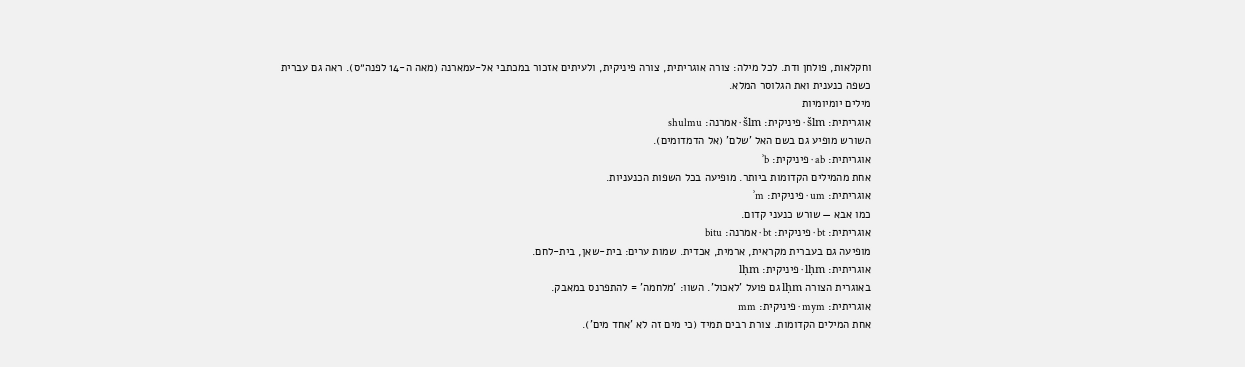וחקלאות, פולחן ודת. לכל מילה: צורה אוגריתית, צורה פיניקית, ולעיתים אזכור במכתבי אל-עמארנה (מאה ה-14 לפנה״ס). ראה גם עברית כשפה כנענית ואת הגלוסר המלא.
מילים יומיומיות
אוגריתית: šlm · פיניקית: šlm · אמרנה: shulmu
השורש מופיע גם בשם האל 'שלם' (אל הדמדומים).
אוגריתית: ab · פיניקית: ʾb
אחת מהמילים הקדומות ביותר. מופיעה בכל השפות הכנעניות.
אוגריתית: um · פיניקית: ʾm
כמו אבא — שורש כנעני קדום.
אוגריתית: bt · פיניקית: bt · אמרנה: bitu
מופיעה גם בעברית מקראית, ארמית, אכדית. שמות ערים: בית-שאן, בית-לחם.
אוגריתית: lḥm · פיניקית: lḥm
באוגרית הצורה lḥm גם פועל 'לאכול'. השוו: 'מלחמה' = להתפרנס במאבק.
אוגריתית: mym · פיניקית: mm
אחת המילים הקדומות. צורת רבים תמיד (כי מים זה לא 'אחד מים').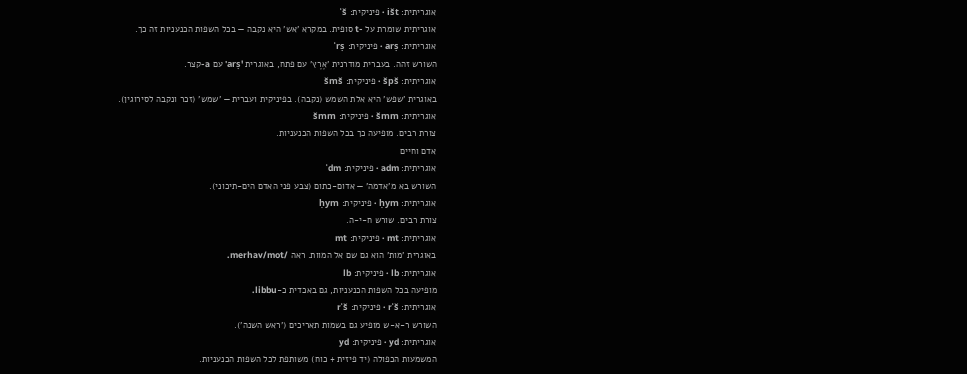אוגריתית: išt · פיניקית: ʾš
אוגריתית שומרת על -t סופית. במקרא 'אש' היא נקבה — בכל השפות הכנעניות זה כך.
אוגריתית: arṣ · פיניקית: ʾrṣ
השורש זהה. בעברית מודרנית 'אֶרֶץ' עם פתח, באוגרית 'arṣ' עם a-קצר.
אוגריתית: špš · פיניקית: šmš
באוגרית 'שפש' היא אלת השמש (נקבה). בפיניקית ועברית — 'שמש' (זכר ונקבה לסירוגין).
אוגריתית: šmm · פיניקית: šmm
צורת רבים. מופיעה כך בכל השפות הכנעניות.
אדם וחיים
אוגריתית: adm · פיניקית: ʾdm
השורש בא מ'אדמה' — אדום-כתום (צבע פני האדם הים-תיכוני).
אוגריתית: ḥym · פיניקית: ḥym
צורת רבים. שורש ח-י-ה.
אוגריתית: mt · פיניקית: mt
באוגרית 'מות' הוא גם שם אל המוות. ראה /merhav/mot.
אוגריתית: lb · פיניקית: lb
מופיעה בכל השפות הכנעניות, גם באכדית כ-libbu.
אוגריתית: rʾš · פיניקית: rʾš
השורש ר-א-ש מופיע גם בשמות תאריכים ('ראש השנה').
אוגריתית: yd · פיניקית: yd
המשמעות הכפולה (יד פיזית + כוח) משותפת לכל השפות הכנעניות.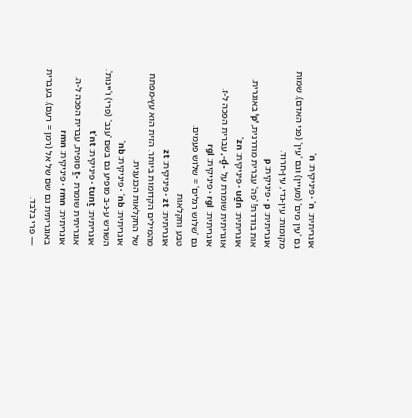אוגריתית: ʿn · פיניקית: ʿn
גם 'עין מים' (מעיין) וגם 'עין' (פני האדם). שמות מקומות: עין-גדי, עין-חרוד.
אוגריתית: p · פיניקית: p
אות בודדת! 'פֶּה' עברית מודרנית, 'p' באוגרית.
אוגריתית: uḏn · פיניקית: ʾzn
אוגריתית שומרת על -ḏ-, עברית הפכה ל-ז.
אוגריתית: rgl · פיניקית: rgl
גם 'שלוש רגלים' = שלוש פעמים.
טבע וחקלאות
אוגריתית: zt · פיניקית: zt
מהמילים הקדומות ביותר. הזית הוא עץ-מפתח של החקלאות הכנענית.
אוגריתית: ʿnb · פיניקית: ʿnb
השורש ע-נ-ב מופיע גם בשם 'ענב' (פרי) ו'יינות'.
אוגריתית: tunṯ · פיניקית: tʾnt
אוגריתית שומרת -ṯ סופית, עברית הפכה ל-ה.
אוגריתית: rmn · פיניקית: rmn
באוגריתית גם שם של אל (רמן = רעם). בעברית — פרי בלבד.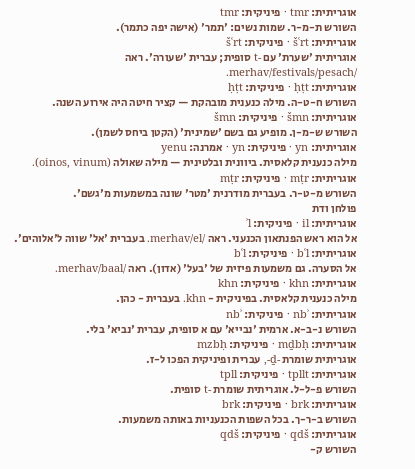אוגריתית: tmr · פיניקית: tmr
השורש ת-מ-ר. שמות נשים: 'תמר' (אישה יפה כתמר).
אוגריתית: šʿrt · פיניקית: šʿrt
אוגריתית 'שערת' עם -t סופית; עברית 'שעורה'. ראה /merhav/festivals/pesach.
אוגריתית: ḥṭt · פיניקית: ḥṭt
השורש ח-ט-ה. מילה כנענית מובהקת — קציר חיטה היה אירוע השנה.
אוגריתית: šmn · פיניקית: šmn
השורש ש-מ-ן. מופיע גם בשם 'שמינית' (הקטן ביחס לשמן).
אוגריתית: yn · פיניקית: yn · אמרנה: yenu
מילה כנענית קלאסית. ביוונית ובלטינית — מילה שאולה (oinos, vinum).
אוגריתית: mṭr · פיניקית: mṭr
השורש מ-ט-ר. בעברית מודרנית 'מטר' שונה במשמעות מ'גשם'.
פולחן ודת
אוגריתית: il · פיניקית: ʾl
אל הוא ראש הפנתאון הכנעני. ראה /merhav/el. בעברית 'אל' שווה ל'אלוהים'.
אוגריתית: bʿl · פיניקית: bʿl
אל הסערה. גם משמעות פיזית של 'בעל' (אדון). ראה /merhav/baal.
אוגריתית: khn · פיניקית: khn
מילה כנענית קלאסית. בפיניקית - khn. בעברית - כהן.
אוגריתית: nbʾ · פיניקית: nbʾ
השורש נ-ב-א. ארמית 'נבייא' עם א סופית, עברית 'נביא' בלי.
אוגריתית: mḏbḥ · פיניקית: mzbḥ
אוגריתית שומרת -ḏ-, עברית ופיניקית הפכו ל-ז.
אוגריתית: tpllt · פיניקית: tpll
השורש פ-ל-ל. אוגריתית שומרת -t סופית.
אוגריתית: brk · פיניקית: brk
השורש ב-ר-ך. בכל השפות הכנעניות באותה משמעות.
אוגריתית: qdš · פיניקית: qdš
השורש ק-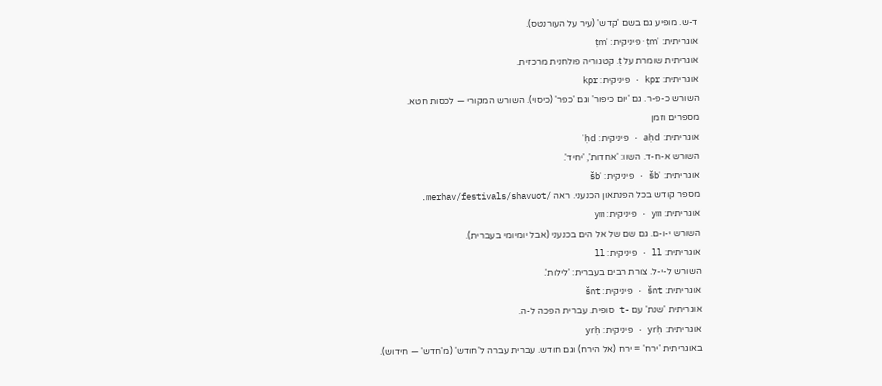ד-ש. מופיע גם בשם 'קדש' (עיר על העורנטס).
אוגריתית: ṭmʾ · פיניקית: ṭmʾ
אוגריתית שומרת על ṭ. קטגוריה פולחנית מרכזית.
אוגריתית: kpr · פיניקית: kpr
השורש כ-פ-ר. גם 'יום כיפור' וגם 'כפר' (כיסוי). השורש המקורי — לכסות חטא.
מספרים וזמן
אוגריתית: aḥd · פיניקית: ʾḥd
השורש א-ח-ד. השוו: 'אחדות', 'יחיד'.
אוגריתית: šbʿ · פיניקית: šbʿ
מספר קודש בכל הפנתאון הכנעני. ראה /merhav/festivals/shavuot.
אוגריתית: ym · פיניקית: ym
השורש י-ו-ם. גם שם של אל הים בכנעני (אבל יומיומי בעברית).
אוגריתית: ll · פיניקית: ll
השורש ל-י-ל. צורת רבים בעברית: 'לילות'.
אוגריתית: šnt · פיניקית: šnt
אוגריתית 'שנת' עם -t סופית. עברית הפכה ל-ה.
אוגריתית: yrḥ · פיניקית: yrḥ
באוגריתית 'ירח' = ירח (אל הירח) וגם חודש. עברית עברה ל'חודש' (מ'חדש' — חידוש).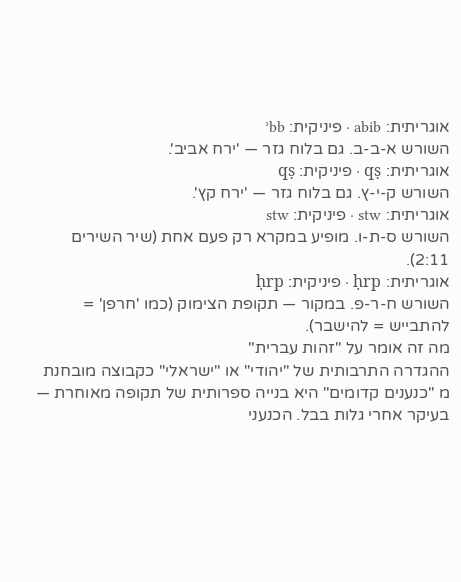אוגריתית: abib · פיניקית: ʾbb
השורש א-ב-ב. גם בלוח גזר — 'ירח אביב'.
אוגריתית: qṣ · פיניקית: qṣ
השורש ק-י-ץ. גם בלוח גזר — 'ירח קץ'.
אוגריתית: stw · פיניקית: stw
השורש ס-ת-ו. מופיע במקרא רק פעם אחת (שיר השירים 2:11).
אוגריתית: ḥrp · פיניקית: ḥrp
השורש ח-ר-פ. במקור — תקופת הצימוק (כמו 'חרפן' = להתבייש = להישבר).
מה זה אומר על "זהות עברית"
ההגדרה התרבותית של "יהודי" או "ישראלי" כקבוצה מובחנת מ "כנענים קדומים" היא בנייה ספרותית של תקופה מאוחרת — בעיקר אחרי גלות בבל. הכנעני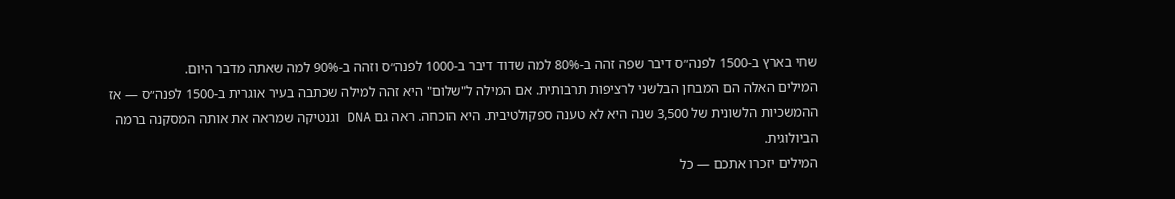שחי בארץ ב-1500 לפנה״ס דיבר שפה זהה ב-80% למה שדוד דיבר ב-1000 לפנה״ס וזהה ב-90% למה שאתה מדבר היום.
המילים האלה הם המבחן הבלשני לרציפות תרבותית. אם המילה ל"שלום" היא זהה למילה שכתבה בעיר אוגרית ב-1500 לפנה״ס — אז ההמשכיות הלשונית של 3,500 שנה היא לא טענה ספקולטיבית. היא הוכחה. ראה גם DNA וגנטיקה שמראה את אותה המסקנה ברמה הביולוגית.
המילים יזכרו אתכם — כל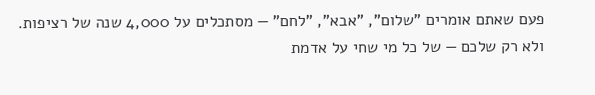פעם שאתם אומרים "שלום", "אבא", "לחם" — מסתכלים על 4,000 שנה של רציפות. ולא רק שלכם — של כל מי שחי על אדמת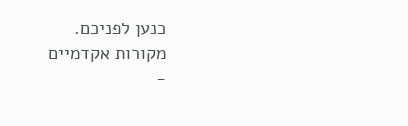כנען לפניכם.
מקורות אקדמיים
-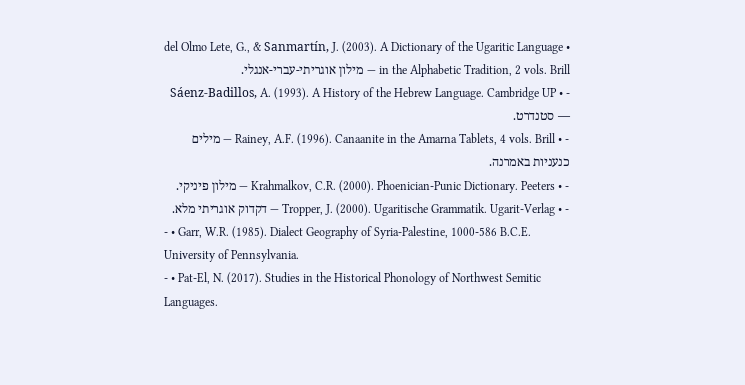• del Olmo Lete, G., & Sanmartín, J. (2003). A Dictionary of the Ugaritic Language in the Alphabetic Tradition, 2 vols. Brill — מילון אוגריתי-עברי-אנגלי.
- • Sáenz-Badillos, A. (1993). A History of the Hebrew Language. Cambridge UP — סטנדרט.
- • Rainey, A.F. (1996). Canaanite in the Amarna Tablets, 4 vols. Brill — מילים כנעניות באמרנה.
- • Krahmalkov, C.R. (2000). Phoenician-Punic Dictionary. Peeters — מילון פיניקי.
- • Tropper, J. (2000). Ugaritische Grammatik. Ugarit-Verlag — דקדוק אוגריתי מלא.
- • Garr, W.R. (1985). Dialect Geography of Syria-Palestine, 1000-586 B.C.E. University of Pennsylvania.
- • Pat-El, N. (2017). Studies in the Historical Phonology of Northwest Semitic Languages.